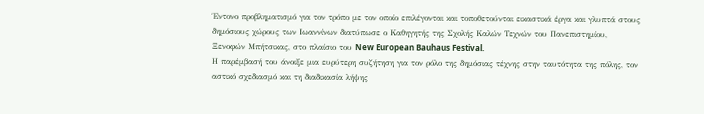Έντονο προβληματισμό για τον τρόπο με τον οποίο επιλέγονται και τοποθετούνται εικαστικά έργα και γλυπτά στους δημόσιους χώρους των Ιωαννίνων διατύπωσε ο Καθηγητής της Σχολής Καλών Τεχνών του Πανεπιστημίου, Ξενοφών Μπήτσικας, στο πλαίσιο του New European Bauhaus Festival.
Η παρέμβασή του άνοιξε μια ευρύτερη συζήτηση για τον ρόλο της δημόσιας τέχνης στην ταυτότητα της πόλης, τον αστικό σχεδιασμό και τη διαδικασία λήψης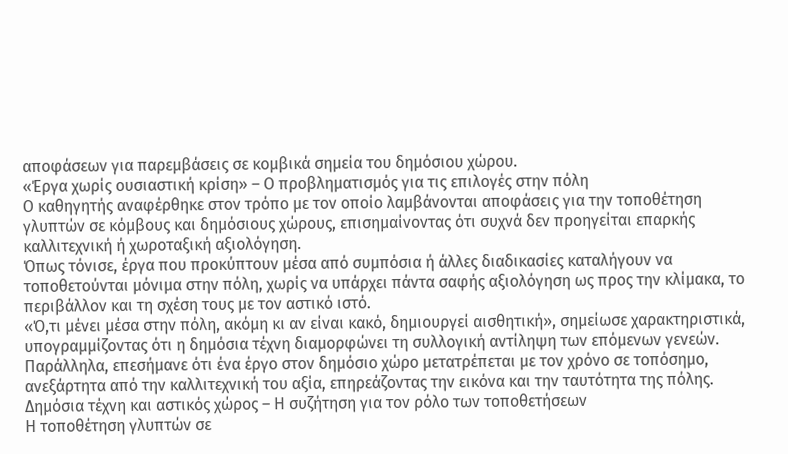αποφάσεων για παρεμβάσεις σε κομβικά σημεία του δημόσιου χώρου.
«Έργα χωρίς ουσιαστική κρίση» – Ο προβληματισμός για τις επιλογές στην πόλη
Ο καθηγητής αναφέρθηκε στον τρόπο με τον οποίο λαμβάνονται αποφάσεις για την τοποθέτηση γλυπτών σε κόμβους και δημόσιους χώρους, επισημαίνοντας ότι συχνά δεν προηγείται επαρκής καλλιτεχνική ή χωροταξική αξιολόγηση.
Όπως τόνισε, έργα που προκύπτουν μέσα από συμπόσια ή άλλες διαδικασίες καταλήγουν να τοποθετούνται μόνιμα στην πόλη, χωρίς να υπάρχει πάντα σαφής αξιολόγηση ως προς την κλίμακα, το περιβάλλον και τη σχέση τους με τον αστικό ιστό.
«Ό,τι μένει μέσα στην πόλη, ακόμη κι αν είναι κακό, δημιουργεί αισθητική», σημείωσε χαρακτηριστικά, υπογραμμίζοντας ότι η δημόσια τέχνη διαμορφώνει τη συλλογική αντίληψη των επόμενων γενεών.
Παράλληλα, επεσήμανε ότι ένα έργο στον δημόσιο χώρο μετατρέπεται με τον χρόνο σε τοπόσημο, ανεξάρτητα από την καλλιτεχνική του αξία, επηρεάζοντας την εικόνα και την ταυτότητα της πόλης.
Δημόσια τέχνη και αστικός χώρος – Η συζήτηση για τον ρόλο των τοποθετήσεων
Η τοποθέτηση γλυπτών σε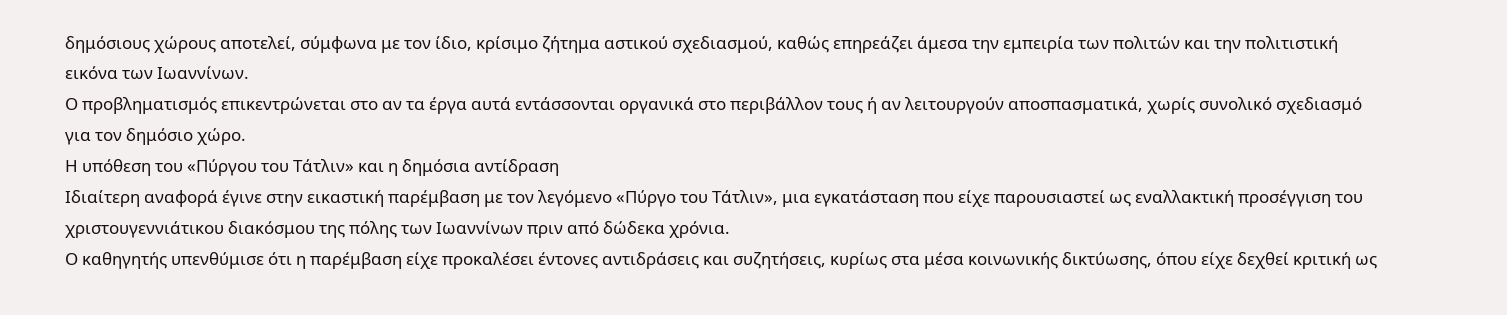δημόσιους χώρους αποτελεί, σύμφωνα με τον ίδιο, κρίσιμο ζήτημα αστικού σχεδιασμού, καθώς επηρεάζει άμεσα την εμπειρία των πολιτών και την πολιτιστική εικόνα των Ιωαννίνων.
Ο προβληματισμός επικεντρώνεται στο αν τα έργα αυτά εντάσσονται οργανικά στο περιβάλλον τους ή αν λειτουργούν αποσπασματικά, χωρίς συνολικό σχεδιασμό για τον δημόσιο χώρο.
Η υπόθεση του «Πύργου του Τάτλιν» και η δημόσια αντίδραση
Ιδιαίτερη αναφορά έγινε στην εικαστική παρέμβαση με τον λεγόμενο «Πύργο του Τάτλιν», μια εγκατάσταση που είχε παρουσιαστεί ως εναλλακτική προσέγγιση του χριστουγεννιάτικου διακόσμου της πόλης των Ιωαννίνων πριν από δώδεκα χρόνια.
Ο καθηγητής υπενθύμισε ότι η παρέμβαση είχε προκαλέσει έντονες αντιδράσεις και συζητήσεις, κυρίως στα μέσα κοινωνικής δικτύωσης, όπου είχε δεχθεί κριτική ως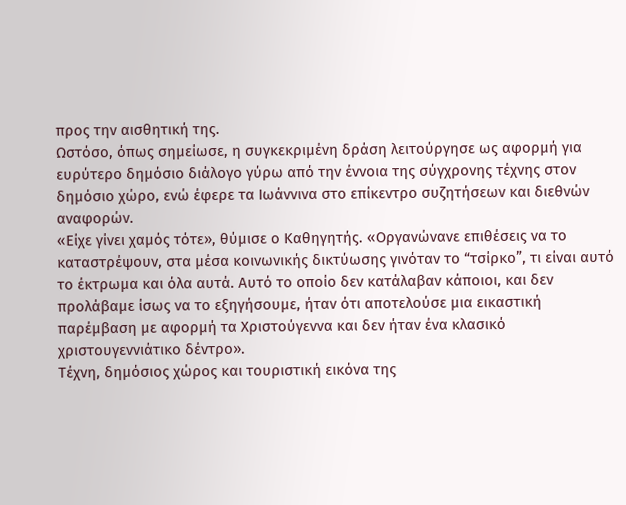προς την αισθητική της.
Ωστόσο, όπως σημείωσε, η συγκεκριμένη δράση λειτούργησε ως αφορμή για ευρύτερο δημόσιο διάλογο γύρω από την έννοια της σύγχρονης τέχνης στον δημόσιο χώρο, ενώ έφερε τα Ιωάννινα στο επίκεντρο συζητήσεων και διεθνών αναφορών.
«Είχε γίνει χαμός τότε», θύμισε ο Καθηγητής. «Οργανώνανε επιθέσεις να το καταστρέψουν, στα μέσα κοινωνικής δικτύωσης γινόταν το “τσίρκο”, τι είναι αυτό το έκτρωμα και όλα αυτά. Αυτό το οποίο δεν κατάλαβαν κάποιοι, και δεν προλάβαμε ίσως να το εξηγήσουμε, ήταν ότι αποτελούσε μια εικαστική παρέμβαση με αφορμή τα Χριστούγεννα και δεν ήταν ένα κλασικό χριστουγεννιάτικο δέντρο».
Τέχνη, δημόσιος χώρος και τουριστική εικόνα της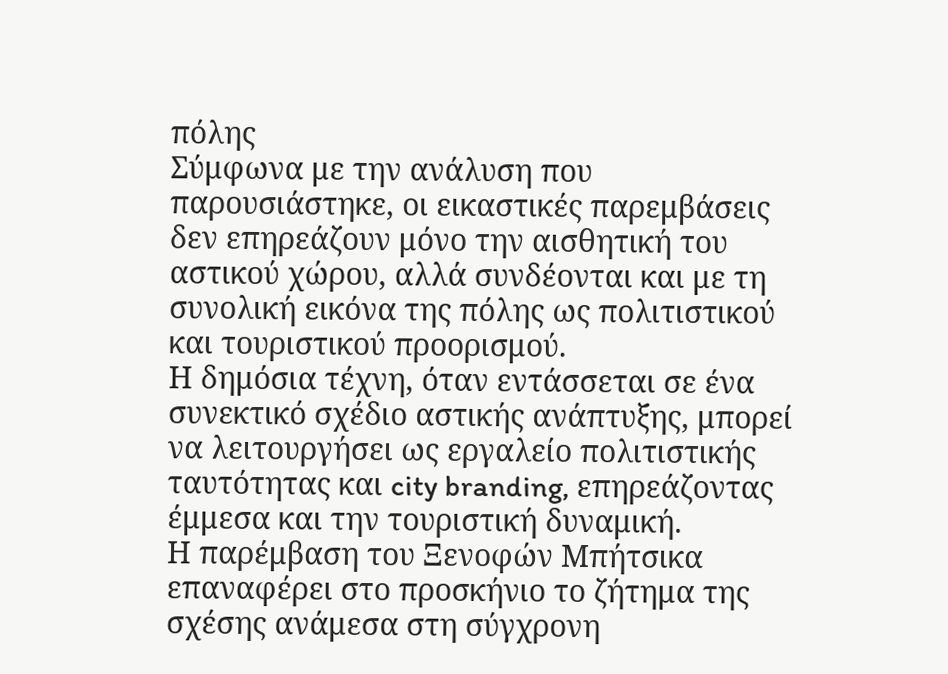πόλης
Σύμφωνα με την ανάλυση που παρουσιάστηκε, οι εικαστικές παρεμβάσεις δεν επηρεάζουν μόνο την αισθητική του αστικού χώρου, αλλά συνδέονται και με τη συνολική εικόνα της πόλης ως πολιτιστικού και τουριστικού προορισμού.
Η δημόσια τέχνη, όταν εντάσσεται σε ένα συνεκτικό σχέδιο αστικής ανάπτυξης, μπορεί να λειτουργήσει ως εργαλείο πολιτιστικής ταυτότητας και city branding, επηρεάζοντας έμμεσα και την τουριστική δυναμική.
Η παρέμβαση του Ξενοφών Μπήτσικα επαναφέρει στο προσκήνιο το ζήτημα της σχέσης ανάμεσα στη σύγχρονη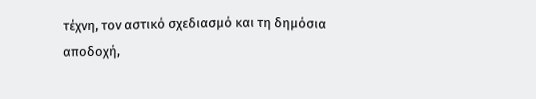τέχνη, τον αστικό σχεδιασμό και τη δημόσια αποδοχή,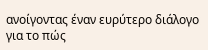ανοίγοντας έναν ευρύτερο διάλογο για το πώς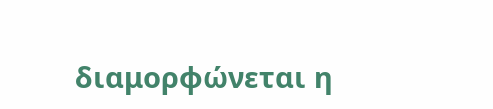διαμορφώνεται η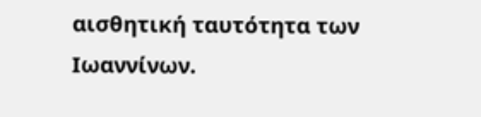αισθητική ταυτότητα των Ιωαννίνων.